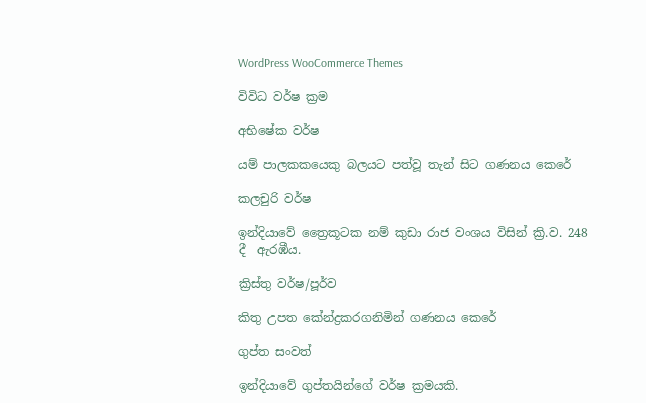WordPress WooCommerce Themes

විවිධ වර්ෂ ක්‍රම

අභිෂේක වර්ෂ

යම් පාලකකයෙකු බලයට පත්වූ තැන් සිට ගණනය කෙරේ

කලචුරි වර්ෂ

ඉන්දියාවේ ත්‍රෛකූටක නම් කුඩා රාජ වංශය විසින් ක්‍රි.ව. 248 දී  ඇරඹීය.

ක්‍රිස්තු වර්ෂ/පූර්ව

කිතු උපත කේන්ද්‍රකරගනිමින් ගණනය කෙරේ

ගුප්ත සංවත්

ඉන්දියාවේ ගුප්තයින්‌ගේ වර්ෂ ක්‍රමයකි.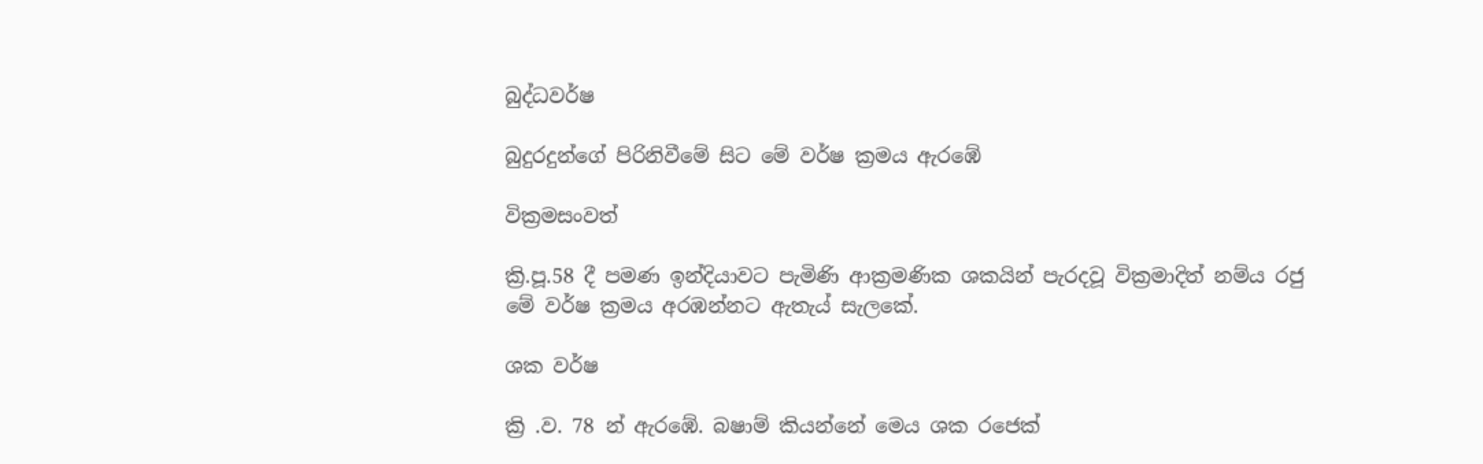බුද්ධවර්ෂ

බුදුරදුන්ගේ පිරිනිවීමේ සිට මේ වර්ෂ ක්‍රමය ඇරඹේ

වික්‍රමසංවත්

ක්‍රි.පූ.58 දී පමණ ඉන්දියාවට පැමිණි ආක්‍රමණික ශකයින් පැරදවූ වික්‍රමාදිත්‍ නම්ය රජු මේ වර්ෂ ක්‍රමය අරඹන්නට ඇතැය් සැලකේ.

ශක වර්ෂ

ක්‍රි .ව. 78 න් ඇරඹේ. බෂාම් කියන්නේ මෙය ශක රජෙක්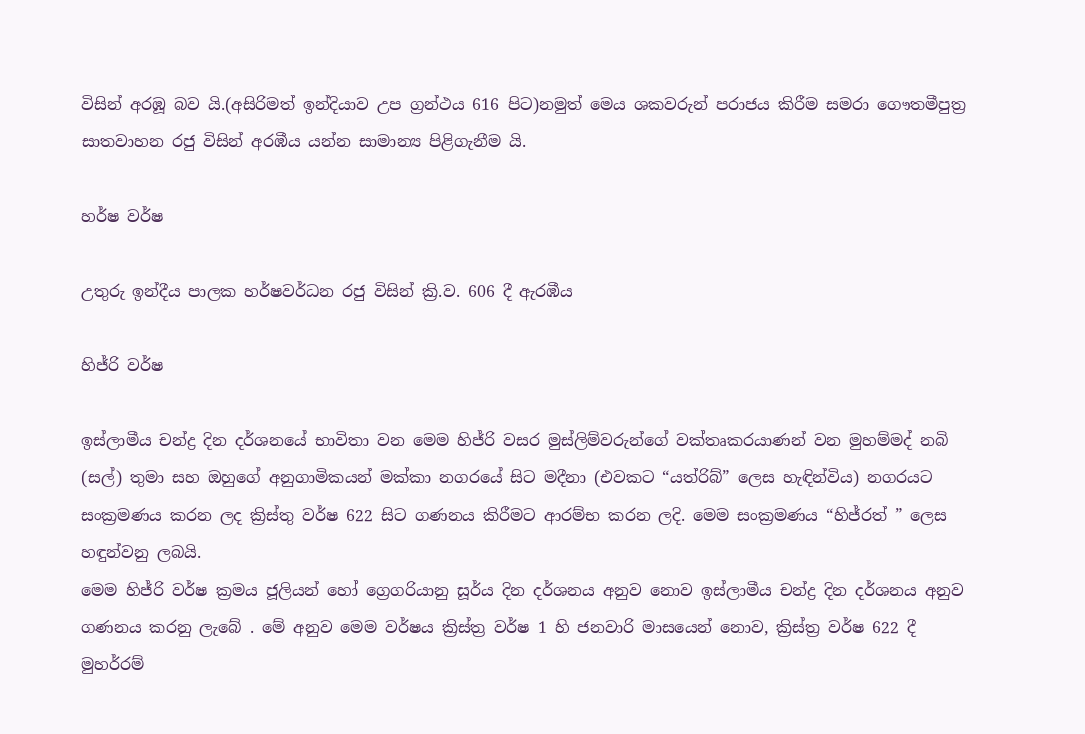විසින් අරඹූ බව යි.(අසිරිමත් ඉන්දියාව උප ග්‍රන්ථය 616 පිට)නමුත් මෙය ශකවරුන් පරාජය කිරීම සමරා ගෞතමීපුත්‍ර සාතවාහන රජු විසින් අරඹීය යන්න සාමාන්‍ය පිළිගැනීම යි.

හර්ෂ වර්ෂ

උතුරු ඉන්දීය පාලක හර්ෂවර්ධන රජු විසින් ක්‍රි.ව. 606 දී ඇරඹීය

හිජ්රි වර්ෂ

ඉස්ලාමීය චන්ද්‍ර දින දර්ශනයේ භාවිතා වන මෙම හිජ්රි වසර මුස්ලිම්වරුන්ගේ වක්තෘකරයාණන් වන මුහම්මද් නබි (සල්) තුමා සහ ඔහුගේ අනුගාමිකයන් මක්කා නගරයේ සිට මදීනා (එවකට “යත්රිබ්” ලෙස හැඳින්විය) නගරයට සංක්‍රමණය කරන ලද ක්‍රිස්තු වර්ෂ 622 සිට ගණනය කිරීමට ආරම්භ කරන ලදි. මෙම සංක්‍රමණය “හිජ්රත් ” ලෙස හඳුන්වනු ලබයි.
මෙම හිජ්රි වර්ෂ ක්‍රමය ජූලියන් හෝ ග්‍රෙගරියානු සූර්ය දින දර්ශනය අනුව නොව ඉස්ලාමීය චන්ද්‍ර දින දර්ශනය අනුව ගණනය කරනු ලැබේ . මේ අනුව මෙම වර්ෂය ක්‍රිස්ත්‍ර වර්ෂ 1 හි ජනවාරි මාසයෙන් නොව, ක්‍රිස්ත්‍ර වර්ෂ 622 දී මුහර්රම්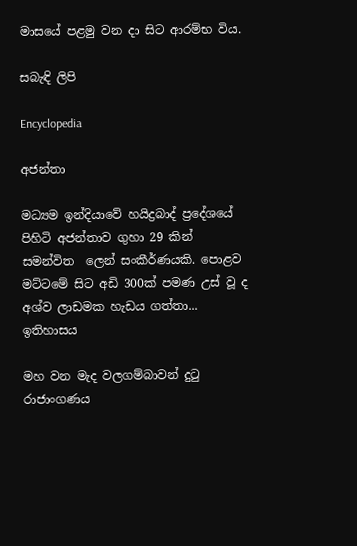මාසයේ පළමු වන දා සිට ආරම්භ විය.

සබැඳි ලිපි

Encyclopedia

අජන්තා

මධ්‍යම ඉන්දියාවේ හයිද්‍රබාද් ප්‍රදේශයේ  පිහිටි අජන්තාව ගුහා 29 කින් සමන්විත  ලෙන් සංකීර්ණයකි. පොළව මට්ටමේ සිට අඩි 300ක් පමණ උස් වූ ද අශ්ව ලාඩමක හැඩය ගත්තා...
ඉතිහාසය

මහ වන මැද වලගම්බාවන් දුටු රාජාංගණය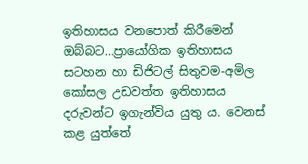ඉතිහාසය වනපොත් කිරීමෙන් ඔබ්බට…ප්‍රායෝගික ඉතිහාසය සටහන හා ඩිජිටල් සිතුවම-අමිල කෝසල උඩවත්ත ඉතිහාසය දරුවන්ට ඉගැන්විය යුතු ය. වෙනස් කළ යුත්තේ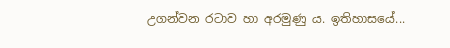උගන්වන රටාව හා අරමුණු ය. ඉතිහාසයේ...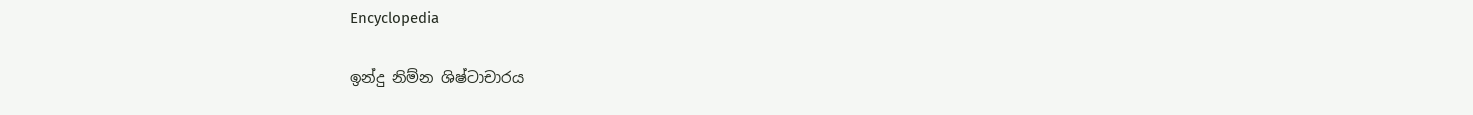Encyclopedia

ඉන්දු නිම්න ශිෂ්ටාචාරය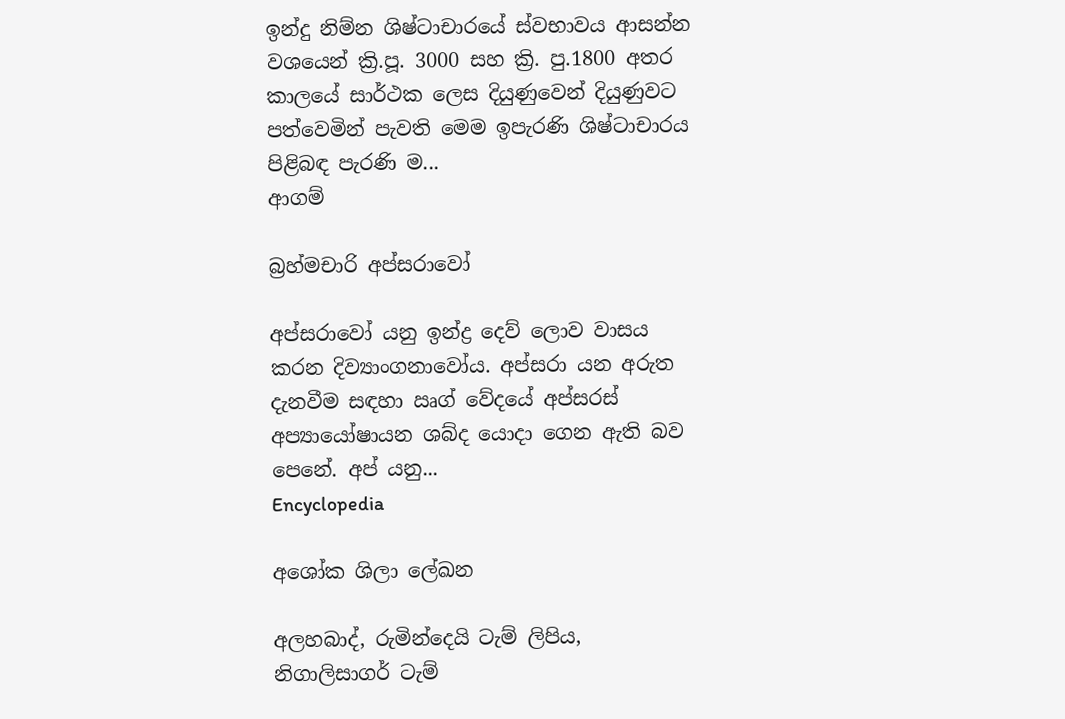ඉන්දු නිම්න ශිෂ්ටාචාරයේ ස්වභාවය ආසන්න වශයෙන් ක්‍රි.පූ. 3000 සහ ක්‍රි. පු.1800 අතර කාලයේ සාර්ථක ලෙස දියුණුවෙන් දියුණුවට පත්වෙමින් පැවති මෙම ඉපැරණි ශිෂ්ටාචාරය පිළිබඳ පැරණි ම...
ආගම්

බ්‍රහ්මචාරි අප්සරාවෝ

අප්සරාවෝ යනු ඉන්ද්‍ර දෙව් ලොව වාසය කරන දිව්‍යාංගනාවෝය. අප්සරා යන අරුත දැනවීම සඳහා ඍග් වේදයේ අප්සරස් අප්‍යායෝෂායන ශබ්ද යොදා ගෙන ඇති බව පෙනේ. අප් යනු...
Encyclopedia

අශෝක ශිලා ලේඛන

අලහබාද්, රුමින්දෙයි ටැම් ලිපිය, නිගාලිසාගර් ටැම්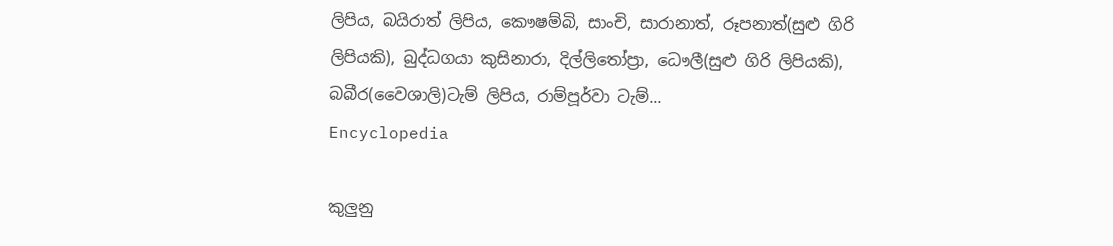ලිපිය, බයිරාත් ලිපිය, කෞෂම්බි, සාංචි, සාරානාත්, රූපනාත්(සුළු ගිරි ලිපියකි), බුද්ධගයා කුසිනාරා, දිල්ලිතෝප්‍රා, ධෞලී(සුළු ගිරි ලිපියකි), බබීර(වෛශාලි)ටැම් ලිපිය, රාම්පූර්වා ටැම්...
Encyclopedia

කුලුනු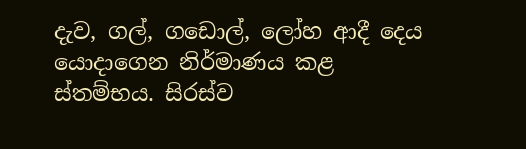දැව, ගල්, ගඩොල්, ලෝහ ආදී දෙය යොදාගෙන නිර්මාණය කළ ස්තම්භය. සිරස්ව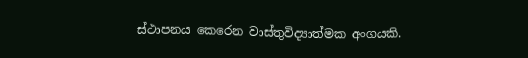ස්ථාපනය කෙරෙන වාස්තුවිද්‍යාත්මක අංගයකි.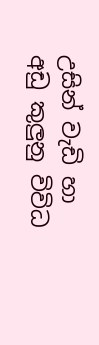උසින් වැඩි හා අඩු කුලුනු විවිධ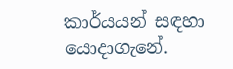කාර්යයන් සඳහා යොදාගැනේ.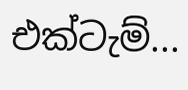එක්ටැම්...